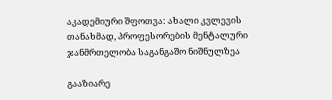აკადემიური შფოთვა: ახალი კვლევის თანახმად, პროფესორების მენტალური ჯანმრთელობა საგანგაშო ნიშნულზეა

გააზიარე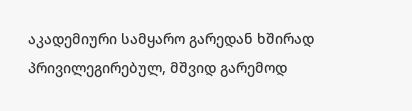აკადემიური სამყარო გარედან ხშირად პრივილეგირებულ, მშვიდ გარემოდ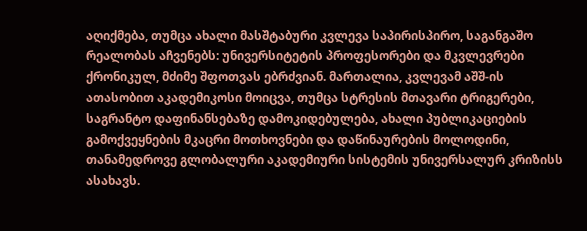აღიქმება, თუმცა ახალი მასშტაბური კვლევა საპირისპირო, საგანგაშო რეალობას აჩვენებს: უნივერსიტეტის პროფესორები და მკვლევრები ქრონიკულ, მძიმე შფოთვას ებრძვიან. მართალია, კვლევამ აშშ-ის ათასობით აკადემიკოსი მოიცვა, თუმცა სტრესის მთავარი ტრიგერები, საგრანტო დაფინანსებაზე დამოკიდებულება, ახალი პუბლიკაციების გამოქვეყნების მკაცრი მოთხოვნები და დაწინაურების მოლოდინი, თანამედროვე გლობალური აკადემიური სისტემის უნივერსალურ კრიზისს ასახავს.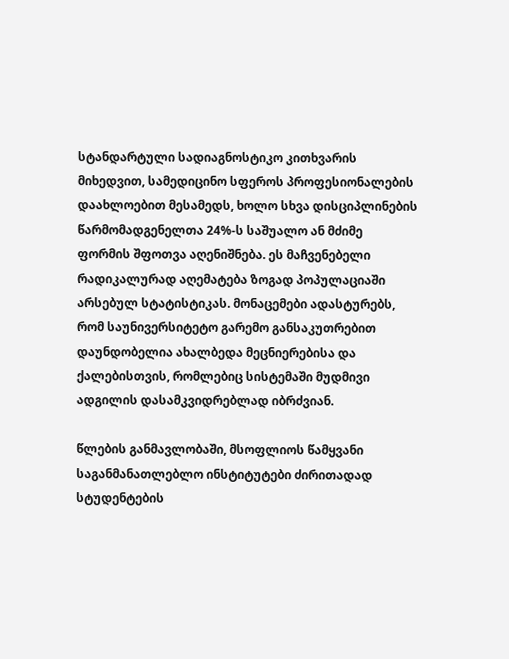სტანდარტული სადიაგნოსტიკო კითხვარის მიხედვით, სამედიცინო სფეროს პროფესიონალების დაახლოებით მესამედს, ხოლო სხვა დისციპლინების წარმომადგენელთა 24%-ს საშუალო ან მძიმე ფორმის შფოთვა აღენიშნება. ეს მაჩვენებელი რადიკალურად აღემატება ზოგად პოპულაციაში არსებულ სტატისტიკას. მონაცემები ადასტურებს, რომ საუნივერსიტეტო გარემო განსაკუთრებით დაუნდობელია ახალბედა მეცნიერებისა და ქალებისთვის, რომლებიც სისტემაში მუდმივი ადგილის დასამკვიდრებლად იბრძვიან.

წლების განმავლობაში, მსოფლიოს წამყვანი საგანმანათლებლო ინსტიტუტები ძირითადად სტუდენტების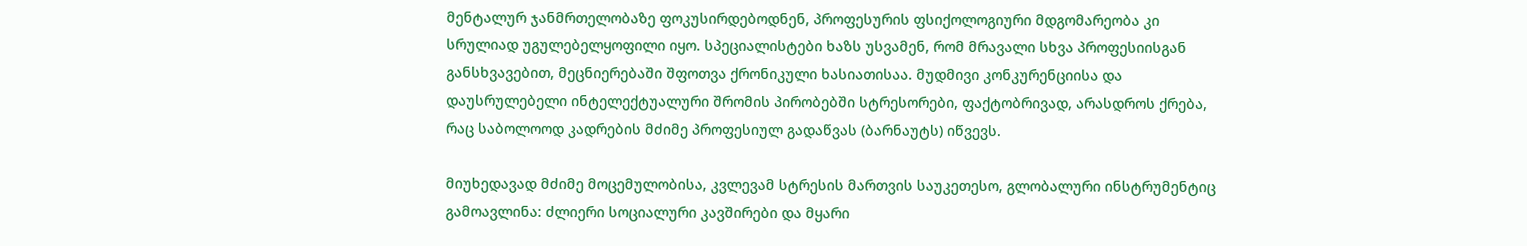მენტალურ ჯანმრთელობაზე ფოკუსირდებოდნენ, პროფესურის ფსიქოლოგიური მდგომარეობა კი სრულიად უგულებელყოფილი იყო. სპეციალისტები ხაზს უსვამენ, რომ მრავალი სხვა პროფესიისგან განსხვავებით, მეცნიერებაში შფოთვა ქრონიკული ხასიათისაა. მუდმივი კონკურენციისა და დაუსრულებელი ინტელექტუალური შრომის პირობებში სტრესორები, ფაქტობრივად, არასდროს ქრება, რაც საბოლოოდ კადრების მძიმე პროფესიულ გადაწვას (ბარნაუტს) იწვევს.

მიუხედავად მძიმე მოცემულობისა, კვლევამ სტრესის მართვის საუკეთესო, გლობალური ინსტრუმენტიც გამოავლინა: ძლიერი სოციალური კავშირები და მყარი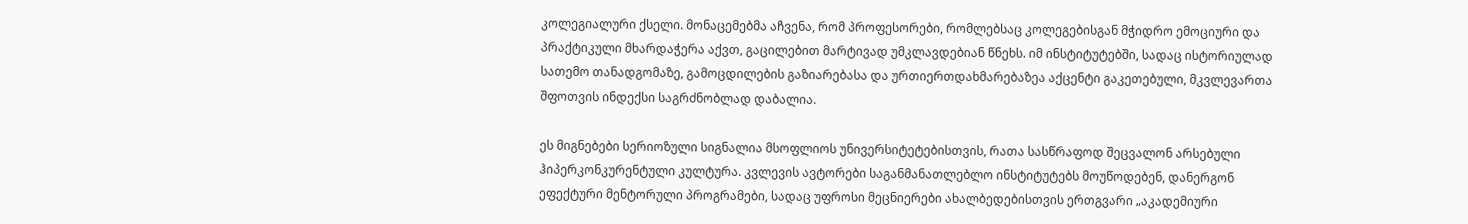კოლეგიალური ქსელი. მონაცემებმა აჩვენა, რომ პროფესორები, რომლებსაც კოლეგებისგან მჭიდრო ემოციური და პრაქტიკული მხარდაჭერა აქვთ, გაცილებით მარტივად უმკლავდებიან წნეხს. იმ ინსტიტუტებში, სადაც ისტორიულად სათემო თანადგომაზე, გამოცდილების გაზიარებასა და ურთიერთდახმარებაზეა აქცენტი გაკეთებული, მკვლევართა შფოთვის ინდექსი საგრძნობლად დაბალია.

ეს მიგნებები სერიოზული სიგნალია მსოფლიოს უნივერსიტეტებისთვის, რათა სასწრაფოდ შეცვალონ არსებული ჰიპერკონკურენტული კულტურა. კვლევის ავტორები საგანმანათლებლო ინსტიტუტებს მოუწოდებენ, დანერგონ ეფექტური მენტორული პროგრამები, სადაც უფროსი მეცნიერები ახალბედებისთვის ერთგვარი „აკადემიური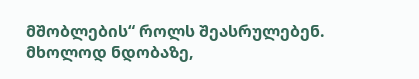მშობლების“ როლს შეასრულებენ. მხოლოდ ნდობაზე,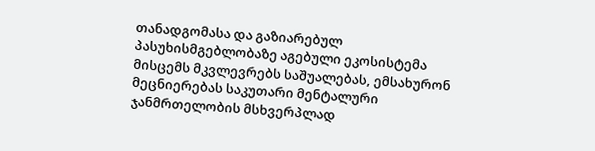თანადგომასა და გაზიარებულ პასუხისმგებლობაზე აგებული ეკოსისტემა მისცემს მკვლევრებს საშუალებას, ემსახურონ მეცნიერებას საკუთარი მენტალური ჯანმრთელობის მსხვერპლად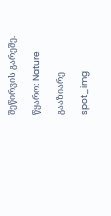შეწირვის გარეშე.

წყარო: Nature

გააზიარე

spot_img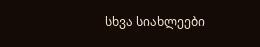სხვა სიახლეები